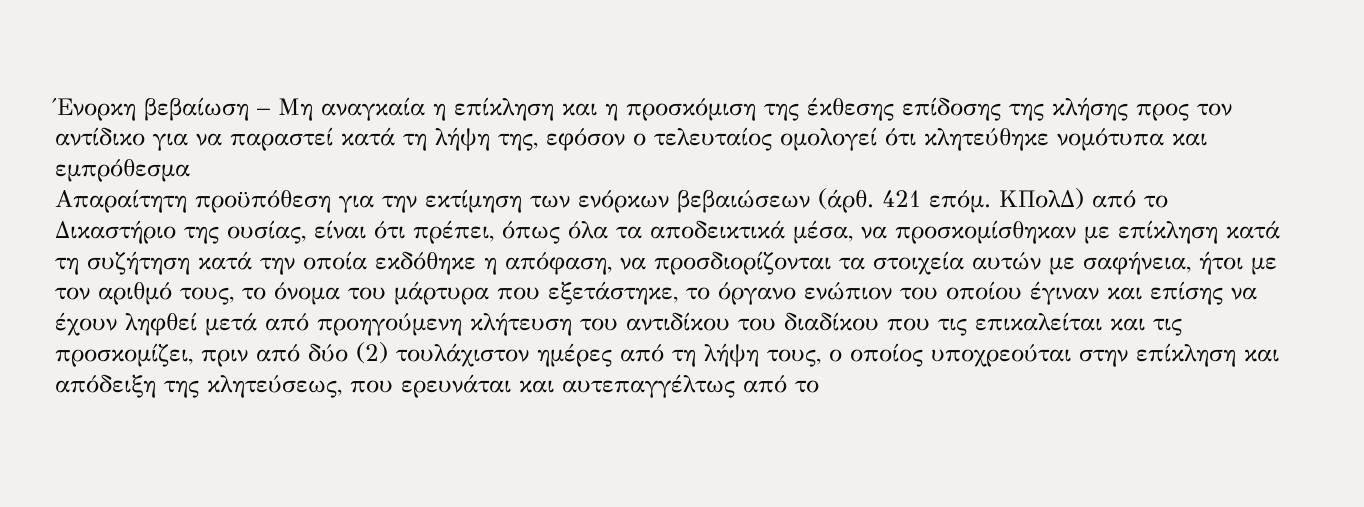Ένορκη βεβαίωση – Μη αναγκαία η επίκληση και η προσκόμιση της έκθεσης επίδοσης της κλήσης προς τον αντίδικο για να παραστεί κατά τη λήψη της, εφόσον ο τελευταίος ομολογεί ότι κλητεύθηκε νομότυπα και εμπρόθεσμα
Απαραίτητη προϋπόθεση για την εκτίμηση των ενόρκων βεβαιώσεων (άρθ. 421 επόμ. ΚΠολΔ) από το Δικαστήριο της ουσίας, είναι ότι πρέπει, όπως όλα τα αποδεικτικά μέσα, να προσκομίσθηκαν με επίκληση κατά τη συζήτηση κατά την οποία εκδόθηκε η απόφαση, να προσδιορίζονται τα στοιχεία αυτών με σαφήνεια, ήτοι με τον αριθμό τους, το όνομα του μάρτυρα που εξετάστηκε, το όργανο ενώπιον του οποίου έγιναν και επίσης να έχουν ληφθεί μετά από προηγούμενη κλήτευση του αντιδίκου του διαδίκου που τις επικαλείται και τις προσκομίζει, πριν από δύο (2) τουλάχιστον ημέρες από τη λήψη τους, ο οποίος υποχρεούται στην επίκληση και απόδειξη της κλητεύσεως, που ερευνάται και αυτεπαγγέλτως από το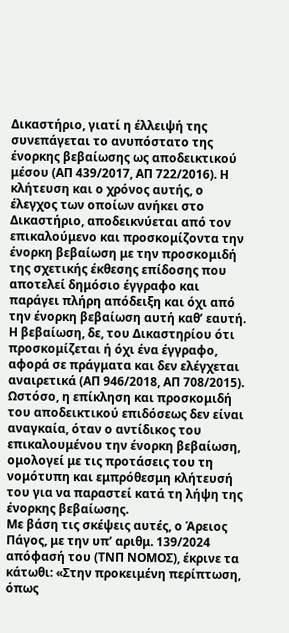Δικαστήριο, γιατί η έλλειψή της συνεπάγεται το ανυπόστατο της ένορκης βεβαίωσης ως αποδεικτικού μέσου (ΑΠ 439/2017, ΑΠ 722/2016). Η κλήτευση και ο χρόνος αυτής, ο έλεγχος των οποίων ανήκει στο Δικαστήριο, αποδεικνύεται από τον επικαλούμενο και προσκομίζοντα την ένορκη βεβαίωση με την προσκομιδή της σχετικής έκθεσης επίδοσης που αποτελεί δημόσιο έγγραφο και παράγει πλήρη απόδειξη και όχι από την ένορκη βεβαίωση αυτή καθ’ εαυτή. Η βεβαίωση, δε, του Δικαστηρίου ότι προσκομίζεται ή όχι ένα έγγραφο, αφορά σε πράγματα και δεν ελέγχεται αναιρετικά (ΑΠ 946/2018, ΑΠ 708/2015). Ωστόσο, η επίκληση και προσκομιδή του αποδεικτικού επιδόσεως δεν είναι αναγκαία, όταν ο αντίδικος του επικαλουμένου την ένορκη βεβαίωση, ομολογεί με τις προτάσεις του τη νομότυπη και εμπρόθεσμη κλήτευσή του για να παραστεί κατά τη λήψη της ένορκης βεβαίωσης.
Με βάση τις σκέψεις αυτές, ο Άρειος Πάγος, με την υπ’ αριθμ. 139/2024 απόφασή του (ΤΝΠ ΝΟΜΟΣ), έκρινε τα κάτωθι: «Στην προκειμένη περίπτωση, όπως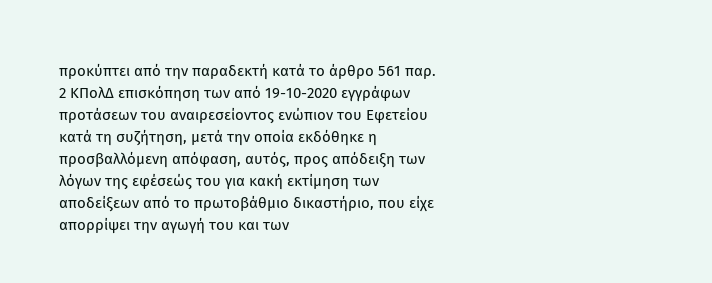προκύπτει από την παραδεκτή κατά το άρθρο 561 παρ. 2 ΚΠολΔ επισκόπηση των από 19-10-2020 εγγράφων προτάσεων του αναιρεσείοντος ενώπιον του Εφετείου κατά τη συζήτηση, μετά την οποία εκδόθηκε η προσβαλλόμενη απόφαση, αυτός, προς απόδειξη των λόγων της εφέσεώς του για κακή εκτίμηση των αποδείξεων από το πρωτοβάθμιο δικαστήριο, που είχε απορρίψει την αγωγή του και των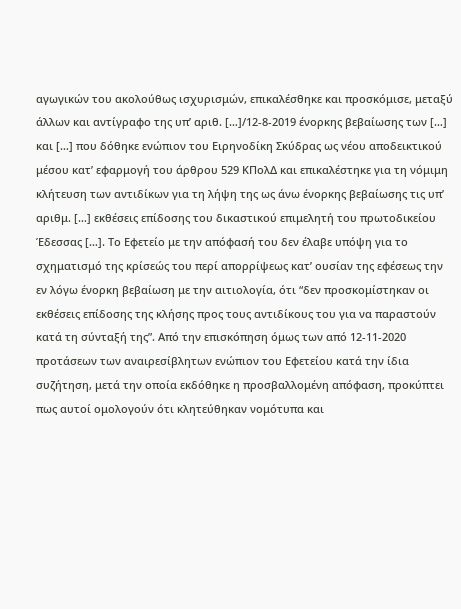αγωγικών του ακολούθως ισχυρισμών, επικαλέσθηκε και προσκόμισε, μεταξύ άλλων και αντίγραφο της υπ’ αριθ. […]/12-8-2019 ένορκης βεβαίωσης των […] και […] που δόθηκε ενώπιον του Ειρηνοδίκη Σκύδρας ως νέου αποδεικτικού μέσου κατ’ εφαρμογή του άρθρου 529 ΚΠολΔ και επικαλέστηκε για τη νόμιμη κλήτευση των αντιδίκων για τη λήψη της ως άνω ένορκης βεβαίωσης τις υπ’ αριθμ. […] εκθέσεις επίδοσης του δικαστικού επιμελητή του πρωτοδικείου Έδεσσας […]. Το Εφετείο με την απόφασή του δεν έλαβε υπόψη για το σχηματισμό της κρίσεώς του περί απορρίψεως κατ’ ουσίαν της εφέσεως την εν λόγω ένορκη βεβαίωση με την αιτιολογία, ότι “δεν προσκομίστηκαν οι εκθέσεις επίδοσης της κλήσης προς τους αντιδίκους του για να παραστούν κατά τη σύνταξή της”. Από την επισκόπηση όμως των από 12-11-2020 προτάσεων των αναιρεσίβλητων ενώπιον του Εφετείου κατά την ίδια συζήτηση, μετά την οποία εκδόθηκε η προσβαλλομένη απόφαση, προκύπτει πως αυτοί ομολογούν ότι κλητεύθηκαν νομότυπα και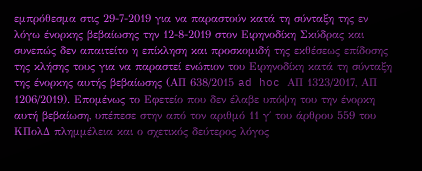εμπρόθεσμα στις 29-7-2019 για να παραστούν κατά τη σύνταξη της εν λόγω ένορκης βεβαίωσης την 12-8-2019 στον Ειρηνοδίκη Σκύδρας και συνεπώς δεν απαιτείτο η επίκληση και προσκομιδή της εκθέσεως επίδοσης της κλήσης τους για να παραστεί ενώπιον του Ειρηνοδίκη κατά τη σύνταξη της ένορκης αυτής βεβαίωσης (ΑΠ 638/2015 ad hoc ΑΠ 1323/2017, ΑΠ 1206/2019). Επομένως το Εφετείο που δεν έλαβε υπόψη του την ένορκη αυτή βεβαίωση, υπέπεσε στην από τον αριθμό 11 γ΄ του άρθρου 559 του ΚΠολΔ πλημμέλεια και ο σχετικός δεύτερος λόγος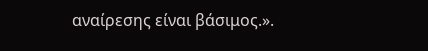αναίρεσης είναι βάσιμος.».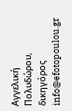Αγγελική Πολυδώρου, δικηγόρος
info@efotopoulou.gr